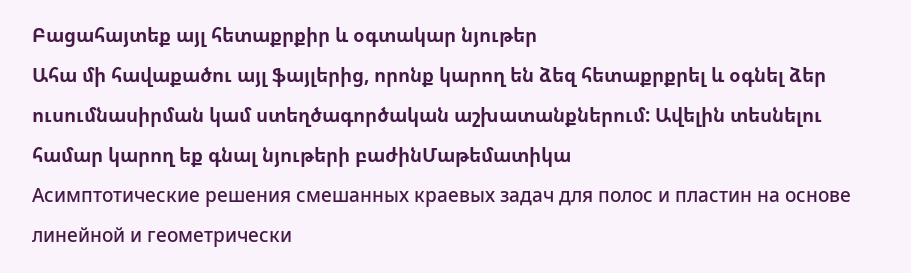Բացահայտեք այլ հետաքրքիր և օգտակար նյութեր
Ահա մի հավաքածու այլ ֆայլերից, որոնք կարող են ձեզ հետաքրքրել և օգնել ձեր ուսումնասիրման կամ ստեղծագործական աշխատանքներում: Ավելին տեսնելու համար կարող եք գնալ նյութերի բաժինՄաթեմատիկա
Асимптотические решения смешанных краевых задач для полос и пластин на основе линейной и геометрически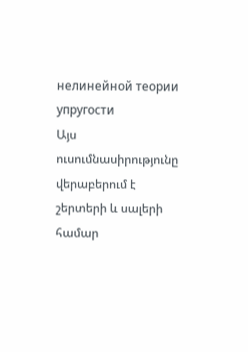нелинейной теории упругости
Այս ուսումնասիրությունը վերաբերում է շերտերի և սալերի համար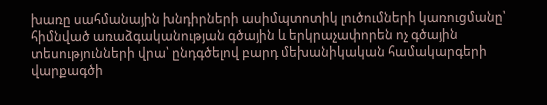խառը սահմանային խնդիրների ասիմպտոտիկ լուծումների կառուցմանը՝ հիմնված առաձգականության գծային և երկրաչափորեն ոչ գծային տեսությունների վրա՝ ընդգծելով բարդ մեխանիկական համակարգերի վարքագծի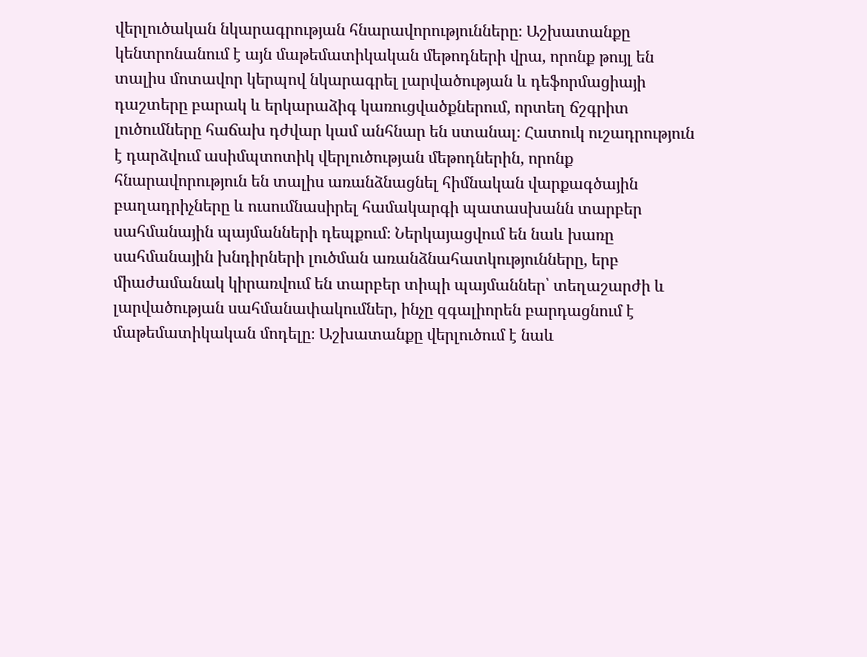վերլուծական նկարագրության հնարավորությունները։ Աշխատանքը կենտրոնանում է այն մաթեմատիկական մեթոդների վրա, որոնք թույլ են տալիս մոտավոր կերպով նկարագրել լարվածության և դեֆորմացիայի դաշտերը բարակ և երկարաձիգ կառուցվածքներում, որտեղ ճշգրիտ լուծումները հաճախ դժվար կամ անհնար են ստանալ։ Հատուկ ուշադրություն է դարձվում ասիմպտոտիկ վերլուծության մեթոդներին, որոնք հնարավորություն են տալիս առանձնացնել հիմնական վարքագծային բաղադրիչները և ուսումնասիրել համակարգի պատասխանն տարբեր սահմանային պայմանների դեպքում։ Ներկայացվում են նաև խառը սահմանային խնդիրների լուծման առանձնահատկությունները, երբ միաժամանակ կիրառվում են տարբեր տիպի պայմաններ՝ տեղաշարժի և լարվածության սահմանափակումներ, ինչը զգալիորեն բարդացնում է մաթեմատիկական մոդելը։ Աշխատանքը վերլուծում է նաև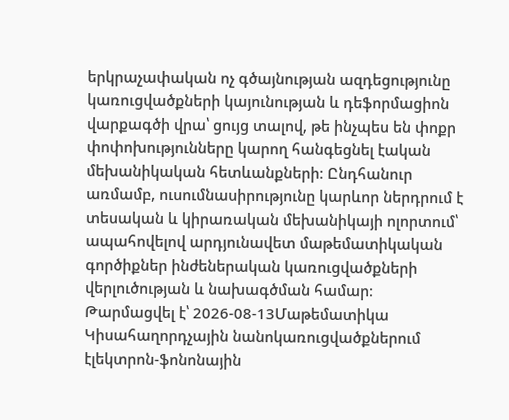երկրաչափական ոչ գծայնության ազդեցությունը կառուցվածքների կայունության և դեֆորմացիոն վարքագծի վրա՝ ցույց տալով, թե ինչպես են փոքր փոփոխությունները կարող հանգեցնել էական մեխանիկական հետևանքների։ Ընդհանուր առմամբ, ուսումնասիրությունը կարևոր ներդրում է տեսական և կիրառական մեխանիկայի ոլորտում՝ ապահովելով արդյունավետ մաթեմատիկական գործիքներ ինժեներական կառուցվածքների վերլուծության և նախագծման համար։
Թարմացվել է՝ 2026-08-13Մաթեմատիկա
Կիսահաղորդչային նանոկառուցվածքներում էլեկտրոն-ֆոնոնային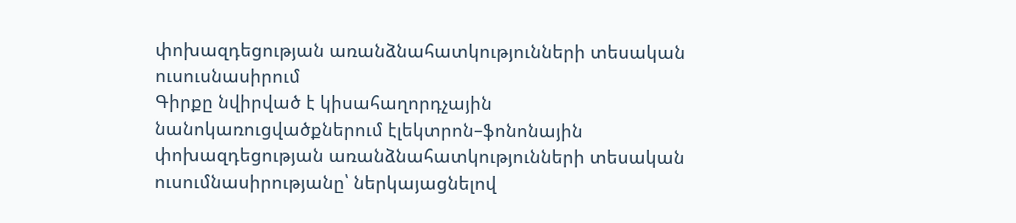փոխազդեցության առանձնահատկությունների տեսական ուսուսնասիրում
Գիրքը նվիրված է կիսահաղորդչային նանոկառուցվածքներում էլեկտրոն–ֆոնոնային փոխազդեցության առանձնահատկությունների տեսական ուսումնասիրությանը՝ ներկայացնելով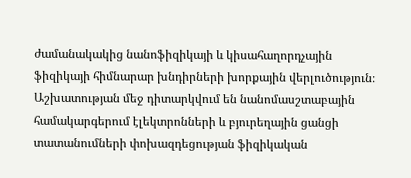ժամանակակից նանոֆիզիկայի և կիսահաղորդչային ֆիզիկայի հիմնարար խնդիրների խորքային վերլուծություն։ Աշխատության մեջ դիտարկվում են նանոմասշտաբային համակարգերում էլեկտրոնների և բյուրեղային ցանցի տատանումների փոխազդեցության ֆիզիկական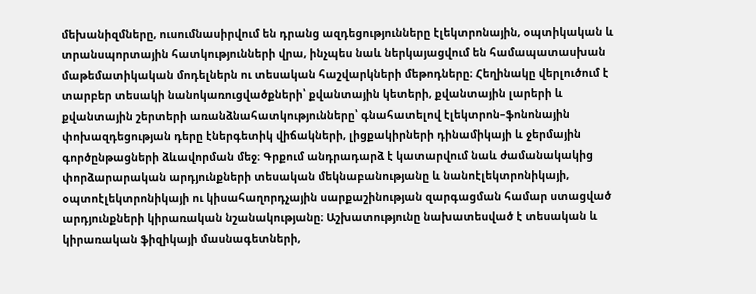մեխանիզմները, ուսումնասիրվում են դրանց ազդեցությունները էլեկտրոնային, օպտիկական և տրանսպորտային հատկությունների վրա, ինչպես նաև ներկայացվում են համապատասխան մաթեմատիկական մոդելներն ու տեսական հաշվարկների մեթոդները։ Հեղինակը վերլուծում է տարբեր տեսակի նանոկառուցվածքների՝ քվանտային կետերի, քվանտային լարերի և քվանտային շերտերի առանձնահատկությունները՝ գնահատելով էլեկտրոն–ֆոնոնային փոխազդեցության դերը էներգետիկ վիճակների, լիցքակիրների դինամիկայի և ջերմային գործընթացների ձևավորման մեջ։ Գրքում անդրադարձ է կատարվում նաև ժամանակակից փորձարարական արդյունքների տեսական մեկնաբանությանը և նանոէլեկտրոնիկայի, օպտոէլեկտրոնիկայի ու կիսահաղորդչային սարքաշինության զարգացման համար ստացված արդյունքների կիրառական նշանակությանը։ Աշխատությունը նախատեսված է տեսական և կիրառական ֆիզիկայի մասնագետների,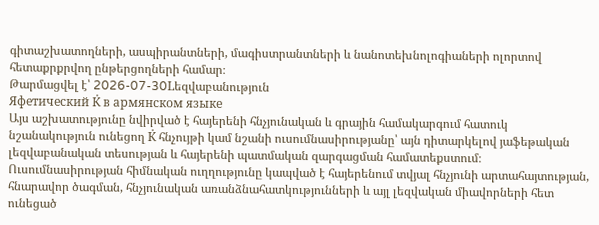գիտաշխատողների, ասպիրանտների, մագիստրանտների և նանոտեխնոլոգիաների ոլորտով հետաքրքրվող ընթերցողների համար։
Թարմացվել է՝ 2026-07-30Lեզվաբանություն
Яфетический К̇ в армянском языке
Այս աշխատությունը նվիրված է հայերենի հնչյունական և գրային համակարգում հատուկ նշանակություն ունեցող К̇ հնչույթի կամ նշանի ուսումնասիրությանը՝ այն դիտարկելով յաֆեթական լեզվաբանական տեսության և հայերենի պատմական զարգացման համատեքստում։ Ուսումնասիրության հիմնական ուղղությունը կապված է հայերենում տվյալ հնչյունի արտահայտության, հնարավոր ծագման, հնչյունական առանձնահատկությունների և այլ լեզվական միավորների հետ ունեցած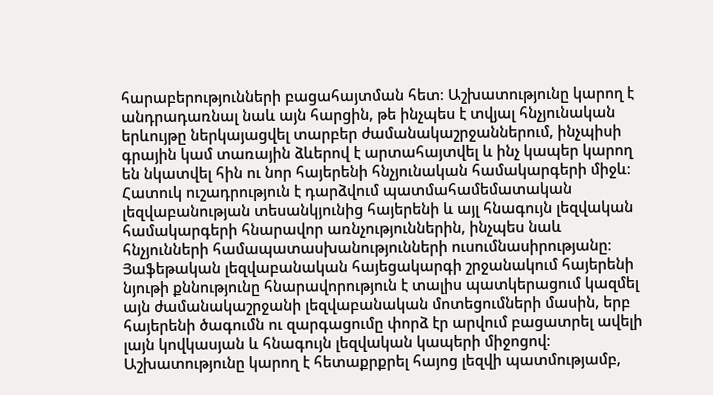հարաբերությունների բացահայտման հետ։ Աշխատությունը կարող է անդրադառնալ նաև այն հարցին, թե ինչպես է տվյալ հնչյունական երևույթը ներկայացվել տարբեր ժամանակաշրջաններում, ինչպիսի գրային կամ տառային ձևերով է արտահայտվել և ինչ կապեր կարող են նկատվել հին ու նոր հայերենի հնչյունական համակարգերի միջև։ Հատուկ ուշադրություն է դարձվում պատմահամեմատական լեզվաբանության տեսանկյունից հայերենի և այլ հնագույն լեզվական համակարգերի հնարավոր առնչություններին, ինչպես նաև հնչյունների համապատասխանությունների ուսումնասիրությանը։ Յաֆեթական լեզվաբանական հայեցակարգի շրջանակում հայերենի նյութի քննությունը հնարավորություն է տալիս պատկերացում կազմել այն ժամանակաշրջանի լեզվաբանական մոտեցումների մասին, երբ հայերենի ծագումն ու զարգացումը փորձ էր արվում բացատրել ավելի լայն կովկասյան և հնագույն լեզվական կապերի միջոցով։ Աշխատությունը կարող է հետաքրքրել հայոց լեզվի պատմությամբ,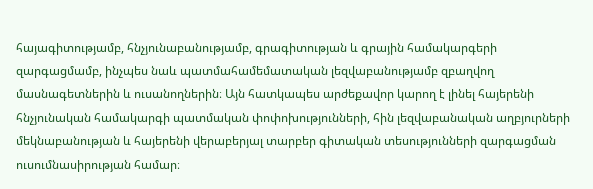հայագիտությամբ, հնչյունաբանությամբ, գրագիտության և գրային համակարգերի զարգացմամբ, ինչպես նաև պատմահամեմատական լեզվաբանությամբ զբաղվող մասնագետներին և ուսանողներին։ Այն հատկապես արժեքավոր կարող է լինել հայերենի հնչյունական համակարգի պատմական փոփոխությունների, հին լեզվաբանական աղբյուրների մեկնաբանության և հայերենի վերաբերյալ տարբեր գիտական տեսությունների զարգացման ուսումնասիրության համար։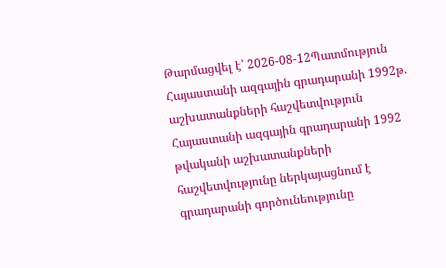Թարմացվել է՝ 2026-08-12Պատմություն
Հայաստանի ազգային գրադարանի 1992թ. աշխատանքների հաշվետվություն
Հայաստանի ազգային գրադարանի 1992 թվականի աշխատանքների հաշվետվությունը ներկայացնում է գրադարանի գործունեությունը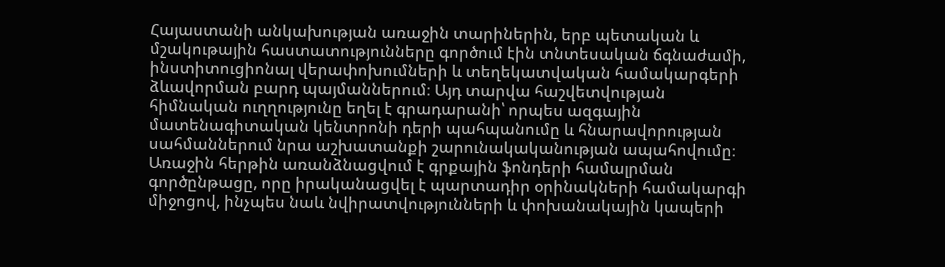Հայաստանի անկախության առաջին տարիներին, երբ պետական և մշակութային հաստատությունները գործում էին տնտեսական ճգնաժամի, ինստիտուցիոնալ վերափոխումների և տեղեկատվական համակարգերի ձևավորման բարդ պայմաններում։ Այդ տարվա հաշվետվության հիմնական ուղղությունը եղել է գրադարանի՝ որպես ազգային մատենագիտական կենտրոնի դերի պահպանումը և հնարավորության սահմաններում նրա աշխատանքի շարունակականության ապահովումը։ Առաջին հերթին առանձնացվում է գրքային ֆոնդերի համալրման գործընթացը, որը իրականացվել է պարտադիր օրինակների համակարգի միջոցով, ինչպես նաև նվիրատվությունների և փոխանակային կապերի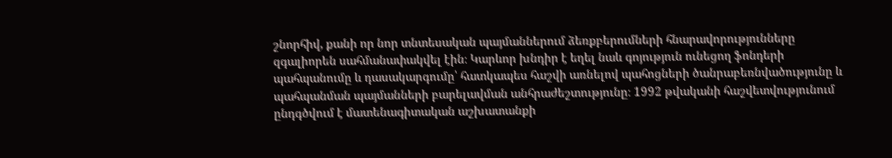շնորհիվ, քանի որ նոր տնտեսական պայմաններում ձեռքբերումների հնարավորությունները զգալիորեն սահմանափակվել էին։ Կարևոր խնդիր է եղել նաև գոյություն ունեցող ֆոնդերի պահպանումը և դասակարգումը՝ հատկապես հաշվի առնելով պահոցների ծանրաբեռնվածությունը և պահպանման պայմանների բարելավման անհրաժեշտությունը։ 1992 թվականի հաշվետվությունում ընդգծվում է մատենագիտական աշխատանքի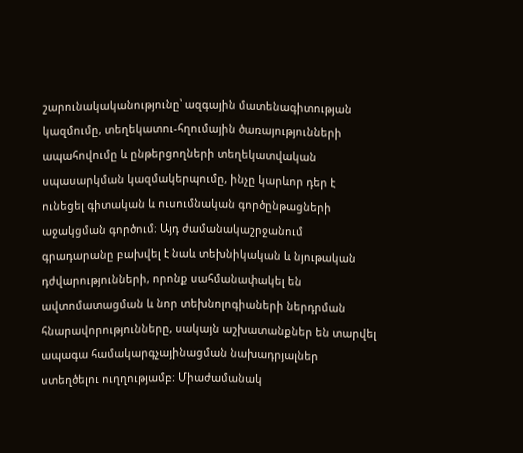շարունակականությունը՝ ազգային մատենագիտության կազմումը, տեղեկատու-հղումային ծառայությունների ապահովումը և ընթերցողների տեղեկատվական սպասարկման կազմակերպումը, ինչը կարևոր դեր է ունեցել գիտական և ուսումնական գործընթացների աջակցման գործում։ Այդ ժամանակաշրջանում գրադարանը բախվել է նաև տեխնիկական և նյութական դժվարությունների, որոնք սահմանափակել են ավտոմատացման և նոր տեխնոլոգիաների ներդրման հնարավորությունները, սակայն աշխատանքներ են տարվել ապագա համակարգչայինացման նախադրյալներ ստեղծելու ուղղությամբ։ Միաժամանակ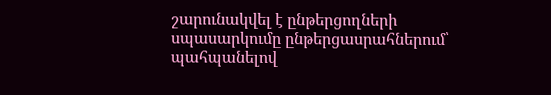շարունակվել է ընթերցողների սպասարկումը ընթերցասրահներում՝ պահպանելով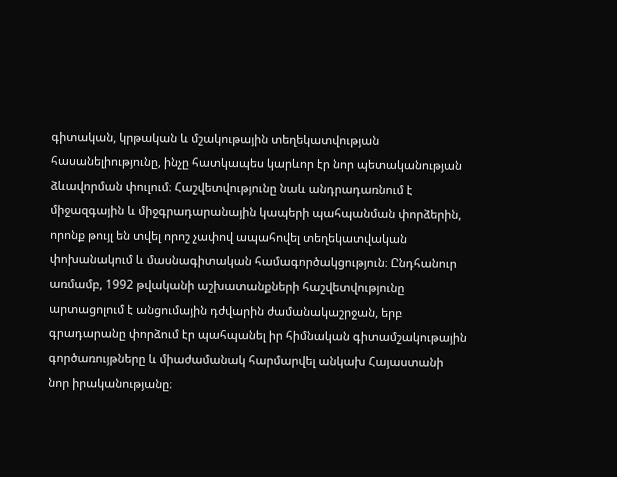գիտական, կրթական և մշակութային տեղեկատվության հասանելիությունը, ինչը հատկապես կարևոր էր նոր պետականության ձևավորման փուլում։ Հաշվետվությունը նաև անդրադառնում է միջազգային և միջգրադարանային կապերի պահպանման փորձերին, որոնք թույլ են տվել որոշ չափով ապահովել տեղեկատվական փոխանակում և մասնագիտական համագործակցություն։ Ընդհանուր առմամբ, 1992 թվականի աշխատանքների հաշվետվությունը արտացոլում է անցումային դժվարին ժամանակաշրջան, երբ գրադարանը փորձում էր պահպանել իր հիմնական գիտամշակութային գործառույթները և միաժամանակ հարմարվել անկախ Հայաստանի նոր իրականությանը։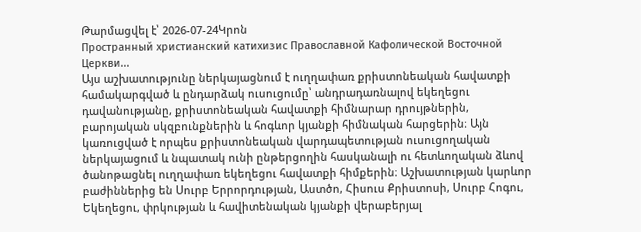Թարմացվել է՝ 2026-07-24Կրոն
Пространный христианский катихизис Православной Кафолической Восточной Церкви...
Այս աշխատությունը ներկայացնում է ուղղափառ քրիստոնեական հավատքի համակարգված և ընդարձակ ուսուցումը՝ անդրադառնալով եկեղեցու դավանությանը, քրիստոնեական հավատքի հիմնարար դրույթներին, բարոյական սկզբունքներին և հոգևոր կյանքի հիմնական հարցերին։ Այն կառուցված է որպես քրիստոնեական վարդապետության ուսուցողական ներկայացում և նպատակ ունի ընթերցողին հասկանալի ու հետևողական ձևով ծանոթացնել ուղղափառ եկեղեցու հավատքի հիմքերին։ Աշխատության կարևոր բաժիններից են Սուրբ Երրորդության, Աստծո, Հիսուս Քրիստոսի, Սուրբ Հոգու, Եկեղեցու, փրկության և հավիտենական կյանքի վերաբերյալ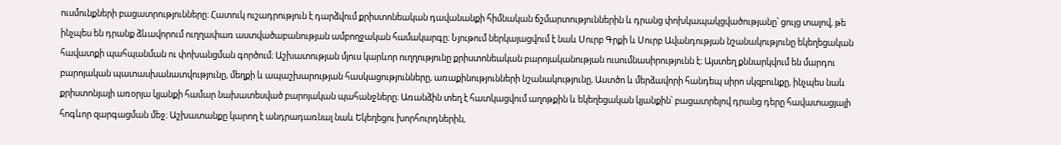ուսմունքների բացատրությունները։ Հատուկ ուշադրություն է դարձվում քրիստոնեական դավանանքի հիմնական ճշմարտություններին և դրանց փոխկապակցվածությանը՝ ցույց տալով, թե ինչպես են դրանք ձևավորում ուղղափառ աստվածաբանության ամբողջական համակարգը։ Նյութում ներկայացվում է նաև Սուրբ Գրքի և Սուրբ Ավանդության նշանակությունը եկեղեցական հավատքի պահպանման ու փոխանցման գործում։ Աշխատության մյուս կարևոր ուղղությունը քրիստոնեական բարոյականության ուսումնասիրությունն է։ Այստեղ քննարկվում են մարդու բարոյական պատասխանատվությունը, մեղքի և ապաշխարության հասկացությունները, առաքինությունների նշանակությունը, Աստծո և մերձավորի հանդեպ սիրո սկզբունքը, ինչպես նաև քրիստոնյայի առօրյա կյանքի համար նախատեսված բարոյական պահանջները։ Առանձին տեղ է հատկացվում աղոթքին և եկեղեցական կյանքին՝ բացատրելով դրանց դերը հավատացյալի հոգևոր զարգացման մեջ։ Աշխատանքը կարող է անդրադառնալ նաև Եկեղեցու խորհուրդներին,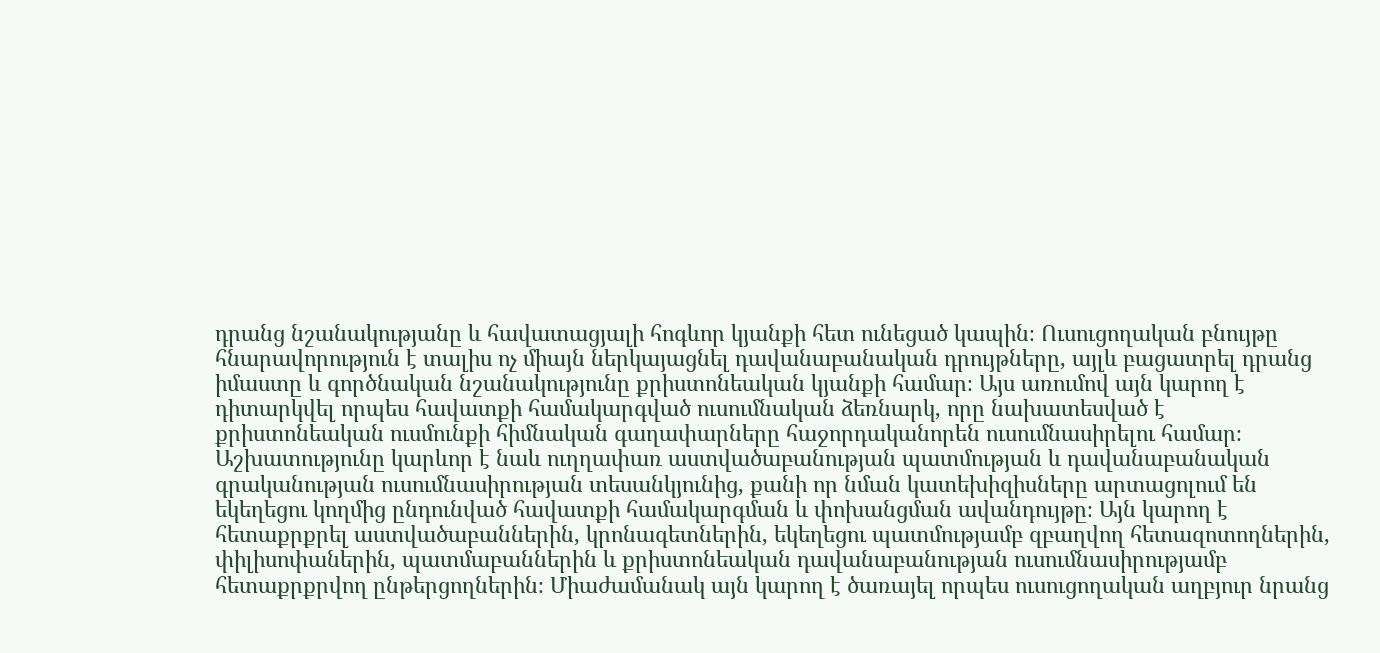դրանց նշանակությանը և հավատացյալի հոգևոր կյանքի հետ ունեցած կապին։ Ուսուցողական բնույթը հնարավորություն է տալիս ոչ միայն ներկայացնել դավանաբանական դրույթները, այլև բացատրել դրանց իմաստը և գործնական նշանակությունը քրիստոնեական կյանքի համար։ Այս առումով այն կարող է դիտարկվել որպես հավատքի համակարգված ուսումնական ձեռնարկ, որը նախատեսված է քրիստոնեական ուսմունքի հիմնական գաղափարները հաջորդականորեն ուսումնասիրելու համար։ Աշխատությունը կարևոր է նաև ուղղափառ աստվածաբանության պատմության և դավանաբանական գրականության ուսումնասիրության տեսանկյունից, քանի որ նման կատեխիզիսները արտացոլում են եկեղեցու կողմից ընդունված հավատքի համակարգման և փոխանցման ավանդույթը։ Այն կարող է հետաքրքրել աստվածաբաններին, կրոնագետներին, եկեղեցու պատմությամբ զբաղվող հետազոտողներին, փիլիսոփաներին, պատմաբաններին և քրիստոնեական դավանաբանության ուսումնասիրությամբ հետաքրքրվող ընթերցողներին։ Միաժամանակ այն կարող է ծառայել որպես ուսուցողական աղբյուր նրանց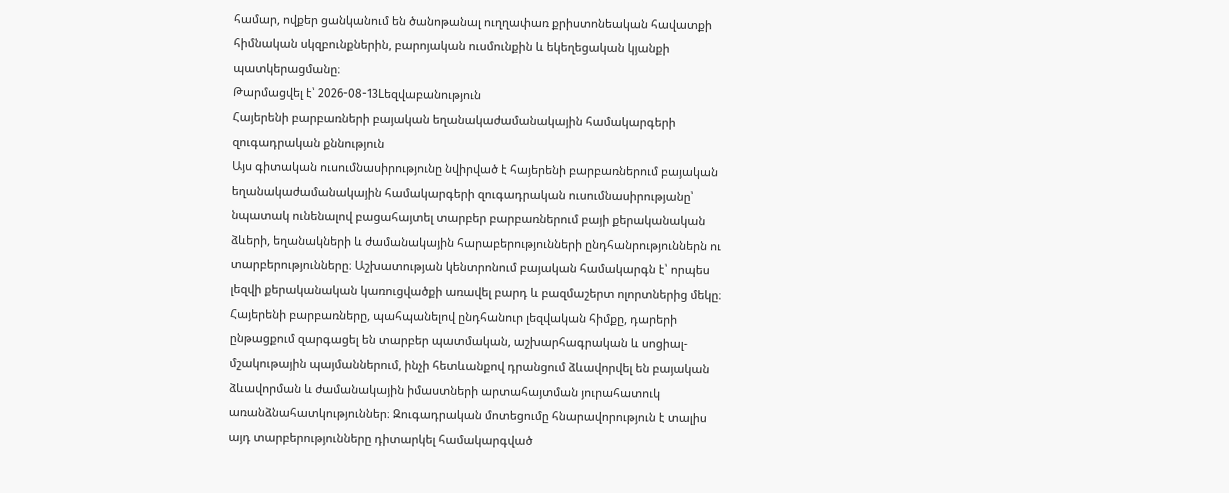համար, ովքեր ցանկանում են ծանոթանալ ուղղափառ քրիստոնեական հավատքի հիմնական սկզբունքներին, բարոյական ուսմունքին և եկեղեցական կյանքի պատկերացմանը։
Թարմացվել է՝ 2026-08-13Lեզվաբանություն
Հայերենի բարբառների բայական եղանակաժամանակային համակարգերի զուգադրական քննություն
Այս գիտական ուսումնասիրությունը նվիրված է հայերենի բարբառներում բայական եղանակաժամանակային համակարգերի զուգադրական ուսումնասիրությանը՝ նպատակ ունենալով բացահայտել տարբեր բարբառներում բայի քերականական ձևերի, եղանակների և ժամանակային հարաբերությունների ընդհանրություններն ու տարբերությունները։ Աշխատության կենտրոնում բայական համակարգն է՝ որպես լեզվի քերականական կառուցվածքի առավել բարդ և բազմաշերտ ոլորտներից մեկը։ Հայերենի բարբառները, պահպանելով ընդհանուր լեզվական հիմքը, դարերի ընթացքում զարգացել են տարբեր պատմական, աշխարհագրական և սոցիալ-մշակութային պայմաններում, ինչի հետևանքով դրանցում ձևավորվել են բայական ձևավորման և ժամանակային իմաստների արտահայտման յուրահատուկ առանձնահատկություններ։ Զուգադրական մոտեցումը հնարավորություն է տալիս այդ տարբերությունները դիտարկել համակարգված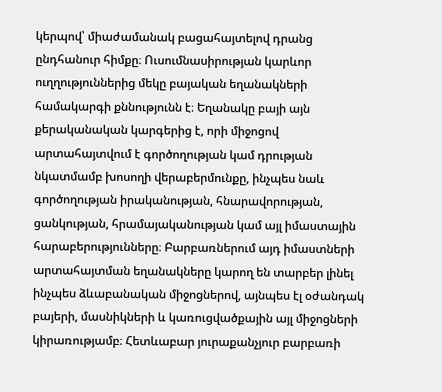կերպով՝ միաժամանակ բացահայտելով դրանց ընդհանուր հիմքը։ Ուսումնասիրության կարևոր ուղղություններից մեկը բայական եղանակների համակարգի քննությունն է։ Եղանակը բայի այն քերականական կարգերից է, որի միջոցով արտահայտվում է գործողության կամ դրության նկատմամբ խոսողի վերաբերմունքը, ինչպես նաև գործողության իրականության, հնարավորության, ցանկության, հրամայականության կամ այլ իմաստային հարաբերությունները։ Բարբառներում այդ իմաստների արտահայտման եղանակները կարող են տարբեր լինել ինչպես ձևաբանական միջոցներով, այնպես էլ օժանդակ բայերի, մասնիկների և կառուցվածքային այլ միջոցների կիրառությամբ։ Հետևաբար յուրաքանչյուր բարբառի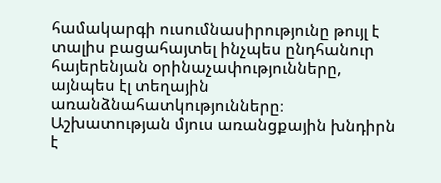համակարգի ուսումնասիրությունը թույլ է տալիս բացահայտել ինչպես ընդհանուր հայերենյան օրինաչափությունները, այնպես էլ տեղային առանձնահատկությունները։ Աշխատության մյուս առանցքային խնդիրն է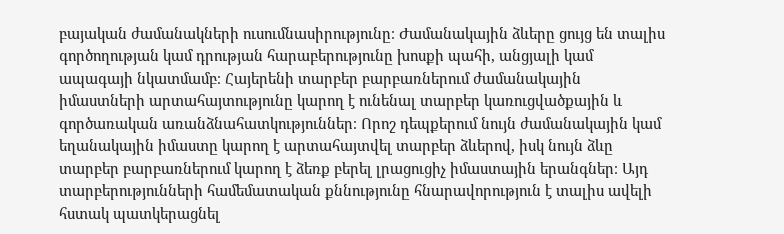բայական ժամանակների ուսումնասիրությունը։ Ժամանակային ձևերը ցույց են տալիս գործողության կամ դրության հարաբերությունը խոսքի պահի, անցյալի կամ ապագայի նկատմամբ։ Հայերենի տարբեր բարբառներում ժամանակային իմաստների արտահայտությունը կարող է ունենալ տարբեր կառուցվածքային և գործառական առանձնահատկություններ։ Որոշ դեպքերում նույն ժամանակային կամ եղանակային իմաստը կարող է արտահայտվել տարբեր ձևերով, իսկ նույն ձևը տարբեր բարբառներում կարող է ձեռք բերել լրացուցիչ իմաստային երանգներ։ Այդ տարբերությունների համեմատական քննությունը հնարավորություն է տալիս ավելի հստակ պատկերացնել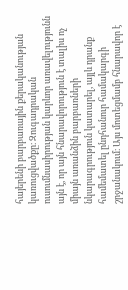հայերենի բարբառային քերականության կառուցվածքը։ Զուգադրական ուսումնասիրության կարևոր առավելությունն այն է, որ այն հնարավորություն է տալիս ոչ միայն առանձին բարբառների նկարագրություն կատարել, այլև դրանք համեմատել ընդհանուր համակարգի շրջանակում։ Այս մոտեցմամբ հնարավոր է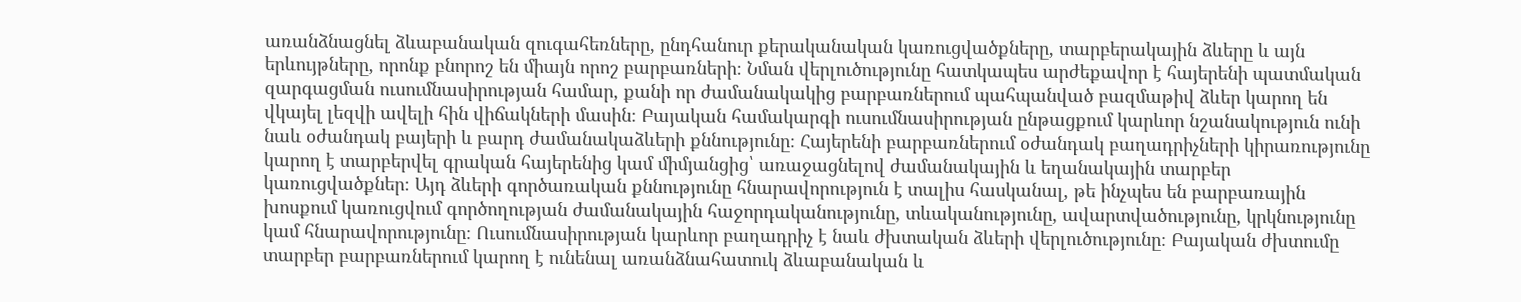առանձնացնել ձևաբանական զուգահեռները, ընդհանուր քերականական կառուցվածքները, տարբերակային ձևերը և այն երևույթները, որոնք բնորոշ են միայն որոշ բարբառների։ Նման վերլուծությունը հատկապես արժեքավոր է հայերենի պատմական զարգացման ուսումնասիրության համար, քանի որ ժամանակակից բարբառներում պահպանված բազմաթիվ ձևեր կարող են վկայել լեզվի ավելի հին վիճակների մասին։ Բայական համակարգի ուսումնասիրության ընթացքում կարևոր նշանակություն ունի նաև օժանդակ բայերի և բարդ ժամանակաձևերի քննությունը։ Հայերենի բարբառներում օժանդակ բաղադրիչների կիրառությունը կարող է տարբերվել գրական հայերենից կամ միմյանցից՝ առաջացնելով ժամանակային և եղանակային տարբեր կառուցվածքներ։ Այդ ձևերի գործառական քննությունը հնարավորություն է տալիս հասկանալ, թե ինչպես են բարբառային խոսքում կառուցվում գործողության ժամանակային հաջորդականությունը, տևականությունը, ավարտվածությունը, կրկնությունը կամ հնարավորությունը։ Ուսումնասիրության կարևոր բաղադրիչ է նաև ժխտական ձևերի վերլուծությունը։ Բայական ժխտումը տարբեր բարբառներում կարող է ունենալ առանձնահատուկ ձևաբանական և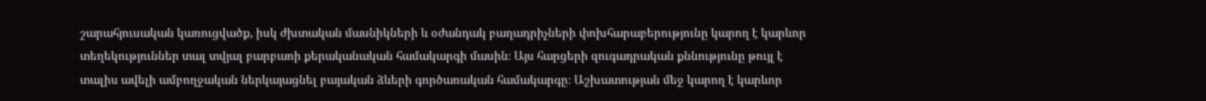շարահյուսական կառուցվածք, իսկ ժխտական մասնիկների և օժանդակ բաղադրիչների փոխհարաբերությունը կարող է կարևոր տեղեկություններ տալ տվյալ բարբառի քերականական համակարգի մասին։ Այս հարցերի զուգադրական քննությունը թույլ է տալիս ավելի ամբողջական ներկայացնել բայական ձևերի գործառական համակարգը։ Աշխատության մեջ կարող է կարևոր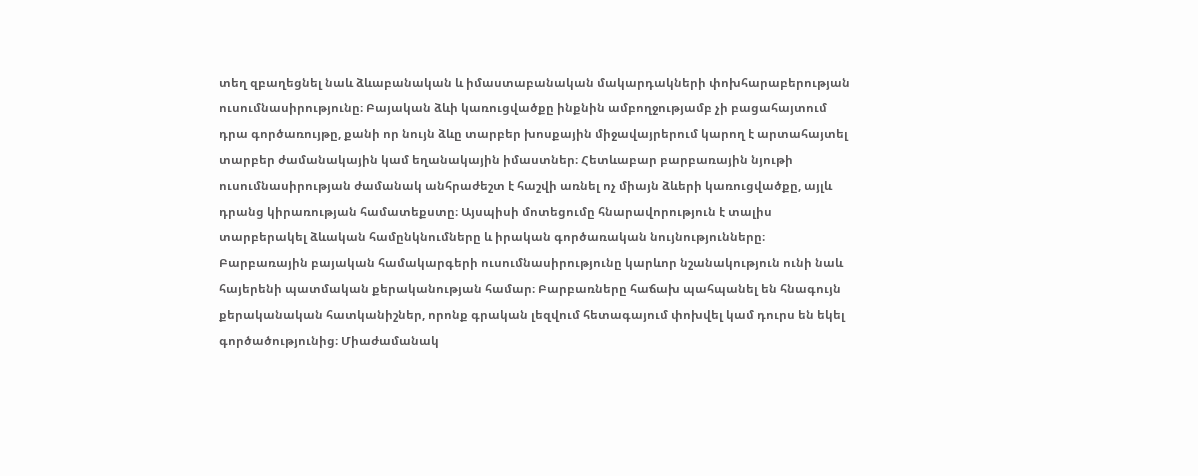տեղ զբաղեցնել նաև ձևաբանական և իմաստաբանական մակարդակների փոխհարաբերության ուսումնասիրությունը։ Բայական ձևի կառուցվածքը ինքնին ամբողջությամբ չի բացահայտում դրա գործառույթը, քանի որ նույն ձևը տարբեր խոսքային միջավայրերում կարող է արտահայտել տարբեր ժամանակային կամ եղանակային իմաստներ։ Հետևաբար բարբառային նյութի ուսումնասիրության ժամանակ անհրաժեշտ է հաշվի առնել ոչ միայն ձևերի կառուցվածքը, այլև դրանց կիրառության համատեքստը։ Այսպիսի մոտեցումը հնարավորություն է տալիս տարբերակել ձևական համընկնումները և իրական գործառական նույնությունները։ Բարբառային բայական համակարգերի ուսումնասիրությունը կարևոր նշանակություն ունի նաև հայերենի պատմական քերականության համար։ Բարբառները հաճախ պահպանել են հնագույն քերականական հատկանիշներ, որոնք գրական լեզվում հետագայում փոխվել կամ դուրս են եկել գործածությունից։ Միաժամանակ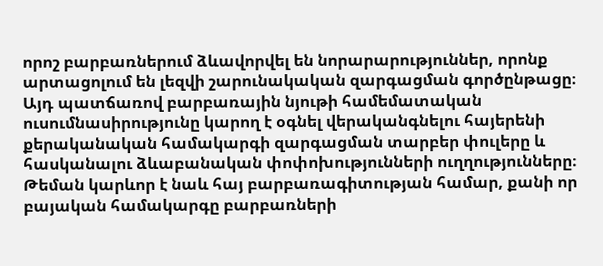որոշ բարբառներում ձևավորվել են նորարարություններ, որոնք արտացոլում են լեզվի շարունակական զարգացման գործընթացը։ Այդ պատճառով բարբառային նյութի համեմատական ուսումնասիրությունը կարող է օգնել վերականգնելու հայերենի քերականական համակարգի զարգացման տարբեր փուլերը և հասկանալու ձևաբանական փոփոխությունների ուղղությունները։ Թեման կարևոր է նաև հայ բարբառագիտության համար, քանի որ բայական համակարգը բարբառների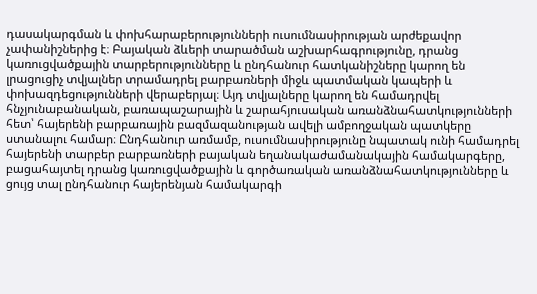դասակարգման և փոխհարաբերությունների ուսումնասիրության արժեքավոր չափանիշներից է։ Բայական ձևերի տարածման աշխարհագրությունը, դրանց կառուցվածքային տարբերությունները և ընդհանուր հատկանիշները կարող են լրացուցիչ տվյալներ տրամադրել բարբառների միջև պատմական կապերի և փոխազդեցությունների վերաբերյալ։ Այդ տվյալները կարող են համադրվել հնչյունաբանական, բառապաշարային և շարահյուսական առանձնահատկությունների հետ՝ հայերենի բարբառային բազմազանության ավելի ամբողջական պատկերը ստանալու համար։ Ընդհանուր առմամբ, ուսումնասիրությունը նպատակ ունի համադրել հայերենի տարբեր բարբառների բայական եղանակաժամանակային համակարգերը, բացահայտել դրանց կառուցվածքային և գործառական առանձնահատկությունները և ցույց տալ ընդհանուր հայերենյան համակարգի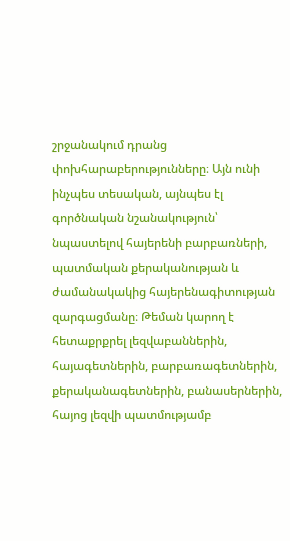շրջանակում դրանց փոխհարաբերությունները։ Այն ունի ինչպես տեսական, այնպես էլ գործնական նշանակություն՝ նպաստելով հայերենի բարբառների, պատմական քերականության և ժամանակակից հայերենագիտության զարգացմանը։ Թեման կարող է հետաքրքրել լեզվաբաններին, հայագետներին, բարբառագետներին, քերականագետներին, բանասերներին, հայոց լեզվի պատմությամբ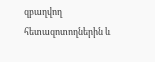զբաղվող հետազոտողներին և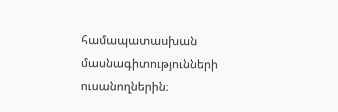համապատասխան մասնագիտությունների ուսանողներին։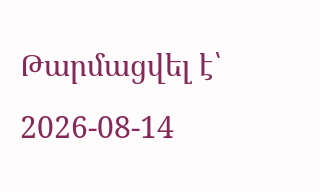Թարմացվել է՝ 2026-08-14